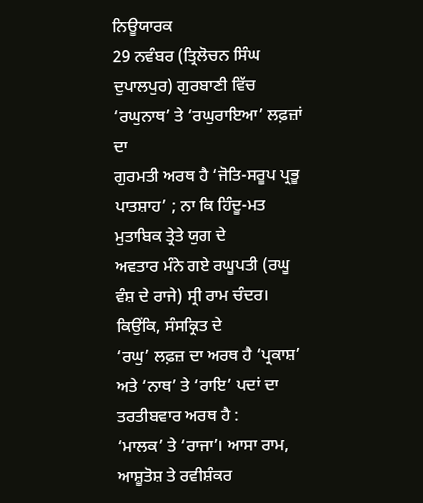ਨਿਊਯਾਰਕ
29 ਨਵੰਬਰ (ਤ੍ਰਿਲੋਚਨ ਸਿੰਘ ਦੁਪਾਲਪੁਰ) ਗੁਰਬਾਣੀ ਵਿੱਚ ‘ਰਘੁਨਾਥ’ ਤੇ ‘ਰਘੁਰਾਇਆ’ ਲਫ਼ਜ਼ਾਂ ਦਾ
ਗੁਰਮਤੀ ਅਰਥ ਹੈ ‘ਜੋਤਿ-ਸਰੂਪ ਪ੍ਰਭੂ ਪਾਤਸ਼ਾਹ’ ; ਨਾ ਕਿ ਹਿੰਦੂ-ਮਤ ਮੁਤਾਬਿਕ ਤ੍ਰੇਤੇ ਯੁਗ ਦੇ
ਅਵਤਾਰ ਮੰਨੇ ਗਏ ਰਘੂਪਤੀ (ਰਘੂ ਵੰਸ਼ ਦੇ ਰਾਜੇ) ਸ੍ਰੀ ਰਾਮ ਚੰਦਰ। ਕਿਉਂਕਿ, ਸੰਸਕ੍ਰਿਤ ਦੇ
‘ਰਘੁ’ ਲਫ਼ਜ਼ ਦਾ ਅਰਥ ਹੈ ‘ਪ੍ਰਕਾਸ਼’ ਅਤੇ ‘ਨਾਥ’ ਤੇ ‘ਰਾਇ’ ਪਦਾਂ ਦਾ ਤਰਤੀਬਵਾਰ ਅਰਥ ਹੈ :
‘ਮਾਲਕ’ ਤੇ ‘ਰਾਜਾ’। ਆਸਾ ਰਾਮ, ਆਸ਼ੂਤੋਸ਼ ਤੇ ਰਵੀਸ਼ੰਕਰ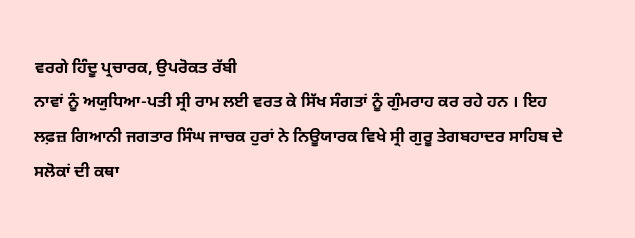ਵਰਗੇ ਹਿੰਦੂ ਪ੍ਰਚਾਰਕ, ਉਪਰੋਕਤ ਰੱਬੀ
ਨਾਵਾਂ ਨੂੰ ਅਯੁਧਿਆ-ਪਤੀ ਸ੍ਰੀ ਰਾਮ ਲਈ ਵਰਤ ਕੇ ਸਿੱਖ ਸੰਗਤਾਂ ਨੂੰ ਗੁੰਮਰਾਹ ਕਰ ਰਹੇ ਹਨ । ਇਹ
ਲਫ਼ਜ਼ ਗਿਆਨੀ ਜਗਤਾਰ ਸਿੰਘ ਜਾਚਕ ਹੁਰਾਂ ਨੇ ਨਿਊਯਾਰਕ ਵਿਖੇ ਸ੍ਰੀ ਗੁਰੂ ਤੇਗਬਹਾਦਰ ਸਾਹਿਬ ਦੇ
ਸਲੋਕਾਂ ਦੀ ਕਥਾ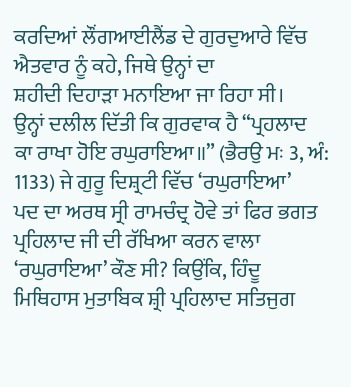ਕਰਦਿਆਂ ਲੌਂਗਆਈਲੈਂਡ ਦੇ ਗੁਰਦੁਆਰੇ ਵਿੱਚ ਐਤਵਾਰ ਨੂੰ ਕਹੇ, ਜਿਥੇ ਉਨ੍ਹਾਂ ਦਾ
ਸ਼ਹੀਦੀ ਦਿਹਾੜਾ ਮਨਾਇਆ ਜਾ ਰਿਹਾ ਸੀ।
ਉਨ੍ਹਾਂ ਦਲੀਲ ਦਿੱਤੀ ਕਿ ਗੁਰਵਾਕ ਹੈ “ਪ੍ਰਹਲਾਦ
ਕਾ ਰਾਖਾ ਹੋਇ ਰਘੁਰਾਇਆ॥” (ਭੈਰਉ ਮਃ 3, ਅੰ: 1133) ਜੇ ਗੁਰੂ ਦਿਸ਼੍ਰਟੀ ਵਿੱਚ ‘ਰਘੁਰਾਇਆ’
ਪਦ ਦਾ ਅਰਥ ਸ੍ਰੀ ਰਾਮਚੰਦ੍ਰ ਹੋਵੇ ਤਾਂ ਫਿਰ ਭਗਤ ਪ੍ਰਹਿਲਾਦ ਜੀ ਦੀ ਰੱਖਿਆ ਕਰਨ ਵਾਲਾ
‘ਰਘੁਰਾਇਆ’ ਕੌਣ ਸੀ? ਕਿਉਂਕਿ, ਹਿੰਦੂ ਮਿਥਿਹਾਸ ਮੁਤਾਬਿਕ ਸ਼੍ਰੀ ਪ੍ਰਹਿਲਾਦ ਸਤਿਜੁਗ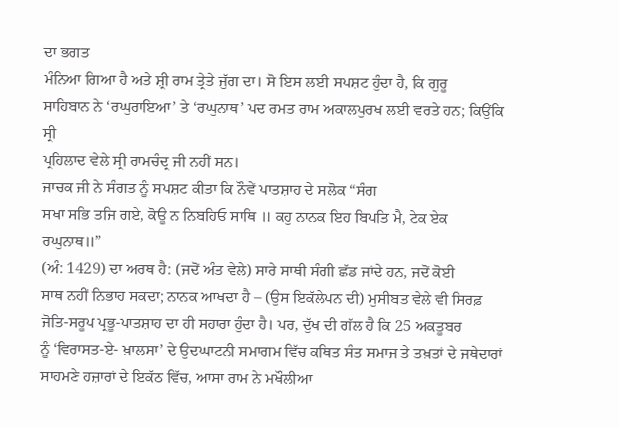ਦਾ ਭਗਤ
ਮੰਨਿਆ ਗਿਆ ਹੈ ਅਤੇ ਸ਼੍ਰੀ ਰਾਮ ਤ੍ਰੇਤੇ ਜੁੱਗ ਦਾ। ਸੋ ਇਸ ਲਈ ਸਪਸ਼ਟ ਹੁੰਦਾ ਹੈ, ਕਿ ਗੁਰੂ
ਸਾਹਿਬਾਨ ਨੇ ‘ਰਘੁਰਾਇਆ’ ਤੇ ‘ਰਘੁਨਾਥ’ ਪਦ ਰਮਤ ਰਾਮ ਅਕਾਲਪੁਰਖ ਲਈ ਵਰਤੇ ਹਨ; ਕਿਉਂਕਿ ਸ੍ਰੀ
ਪ੍ਰਹਿਲਾਦ ਵੇਲੇ ਸ੍ਰੀ ਰਾਮਚੰਦ੍ਰ ਜੀ ਨਹੀਂ ਸਨ।
ਜਾਚਕ ਜੀ ਨੇ ਸੰਗਤ ਨੂੰ ਸਪਸ਼ਟ ਕੀਤਾ ਕਿ ਨੌਵੇਂ ਪਾਤਸ਼ਾਹ ਦੇ ਸਲੋਕ “ਸੰਗ
ਸਖਾ ਸਭਿ ਤਜਿ ਗਏ, ਕੋਊ ਨ ਨਿਬਹਿਓ ਸਾਥਿ ॥ ਕਹੁ ਨਾਨਕ ਇਹ ਬਿਪਤਿ ਮੈ, ਟੇਕ ਏਕ ਰਘੁਨਾਥ॥”
(ਅੰ: 1429) ਦਾ ਅਰਥ ਹੈ: (ਜਦੋਂ ਅੰਤ ਵੇਲੇ) ਸਾਰੇ ਸਾਥੀ ਸੰਗੀ ਛੱਡ ਜਾਂਦੇ ਹਨ, ਜਦੋਂ ਕੋਈ
ਸਾਥ ਨਹੀਂ ਨਿਭਾਹ ਸਕਦਾ; ਨਾਨਕ ਆਖਦਾ ਹੈ – (ਉਸ ਇਕੱਲੇਪਨ ਦੀ) ਮੁਸੀਬਤ ਵੇਲੇ ਵੀ ਸਿਰਫ਼
ਜੋਤਿ-ਸਰੂਪ ਪ੍ਰਭੂ-ਪਾਤਸ਼ਾਹ ਦਾ ਹੀ ਸਹਾਰਾ ਹੁੰਦਾ ਹੈ। ਪਰ, ਦੁੱਖ ਦੀ ਗੱਲ ਹੈ ਕਿ 25 ਅਕਤੂਬਰ
ਨੂੰ ‘ਵਿਰਾਸਤ-ਏ- ਖ਼ਾਲਸਾ’ ਦੇ ਉਦਘਾਟਨੀ ਸਮਾਗਮ ਵਿੱਚ ਕਥਿਤ ਸੰਤ ਸਮਾਜ ਤੇ ਤਖ਼ਤਾਂ ਦੇ ਜਥੇਦਾਰਾਂ
ਸਾਹਮਣੇ ਹਜ਼ਾਰਾਂ ਦੇ ਇਕੱਠ ਵਿੱਚ, ਆਸਾ ਰਾਮ ਨੇ ਮਖੌਲੀਆ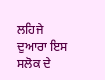ਲਹਿਜੇ ਦੁਆਰਾ ਇਸ ਸਲੋਕ ਦੇ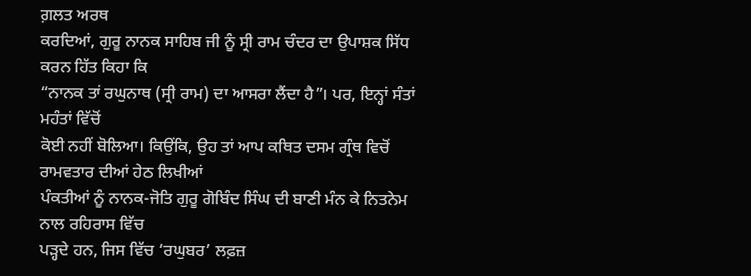ਗ਼ਲਤ ਅਰਥ
ਕਰਦਿਆਂ, ਗੁਰੂ ਨਾਨਕ ਸਾਹਿਬ ਜੀ ਨੂੰ ਸ੍ਰੀ ਰਾਮ ਚੰਦਰ ਦਾ ਉਪਾਸ਼ਕ ਸਿੱਧ ਕਰਨ ਹਿੱਤ ਕਿਹਾ ਕਿ
“ਨਾਨਕ ਤਾਂ ਰਘੁਨਾਥ (ਸ੍ਰੀ ਰਾਮ) ਦਾ ਆਸਰਾ ਲੈਂਦਾ ਹੈ”। ਪਰ, ਇਨ੍ਹਾਂ ਸੰਤਾਂ ਮਹੰਤਾਂ ਵਿੱਚੋਂ
ਕੋਈ ਨਹੀਂ ਬੋਲਿਆ। ਕਿਉਂਕਿ, ਉਹ ਤਾਂ ਆਪ ਕਥਿਤ ਦਸਮ ਗ੍ਰੰਥ ਵਿਚੋਂ ਰਾਮਵਤਾਰ ਦੀਆਂ ਹੇਠ ਲਿਖੀਆਂ
ਪੰਕਤੀਆਂ ਨੂੰ ਨਾਨਕ-ਜੋਤਿ ਗੁਰੂ ਗੋਬਿੰਦ ਸਿੰਘ ਦੀ ਬਾਣੀ ਮੰਨ ਕੇ ਨਿਤਨੇਮ ਨਾਲ ਰਹਿਰਾਸ ਵਿੱਚ
ਪੜ੍ਹਦੇ ਹਨ, ਜਿਸ ਵਿੱਚ ‘ਰਘੁਬਰ’ ਲਫ਼ਜ਼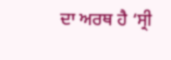ਦਾ ਅਰਥ ਹੈ ‘ਸ੍ਰੀ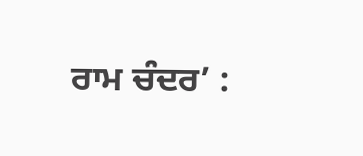ਰਾਮ ਚੰਦਰ’ :